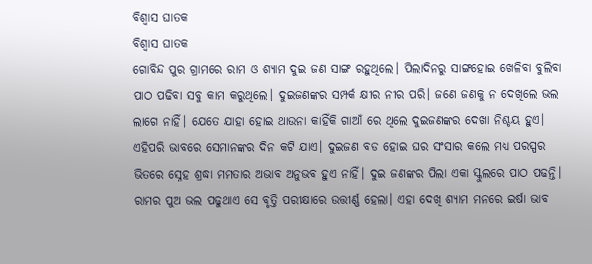ବିଶ୍ବାସ ଘାତକ
ବିଶ୍ବାସ ଘାତକ
ଗୋବିନ୍ଦ ପୁର ଗ୍ରାମରେ ରାମ ଓ ଶ୍ୟାମ ଦୁଇ ଜଣ ସାଙ୍ଗ ରହୁଥିଲେ। ପିଲାଦିନରୁ ସାଙ୍ଗହୋଇ ଖେଳିବା ବୁଲିବା ପାଠ ପଢିବା ସବୁ କାମ କରୁଥିଲେ। ଦୁଇଜଣଙ୍କର ସମ୍ପର୍କ କ୍ଷୀର ନୀର ପରି। ଜଣେ ଜଣକୁ ନ ଦେଖିଲେ ଭଲ ଲାଗେ ନାହିଁ। ଯେତେ ଯାହା ହୋଇ ଥାଉନା କାହିଁକି ଗାଆଁ ରେ ଥିଲେ ଦୁଇଜଣଙ୍କର ଦେଖା ନିଶ୍ଚୟ ହୁଏ। ଏହିପରି ଭାବରେ ସେମାନଙ୍କର ଦିନ କଟି ଯାଏ। ଦୁଇଜଣ ବଡ ହୋଇ ଘର ସଂସାର କଲେ ମଧ୍ଯ ପରସ୍ପର ଭିତରେ ସ୍ନେହ ଶ୍ରଦ୍ଧା ମମତାର ଅଭାବ ଅନୁଭବ ହୁଏ ନାହିଁ। ଦୁଇ ଜଣଙ୍କର ପିଲା ଏକା ସ୍କୁଲରେ ପାଠ ପଢନ୍ତି। ରାମର ପୁଅ ଭଲ ପଢୁଥାଏ ସେ ବୃତ୍ତି ପରୀକ୍ଷାରେ ଉତ୍ତୀର୍ଣ୍ଣ ହେଲା। ଏହା ଦେଖି ଶ୍ୟାମ ମନରେ ଇର୍ଷା ଭାବ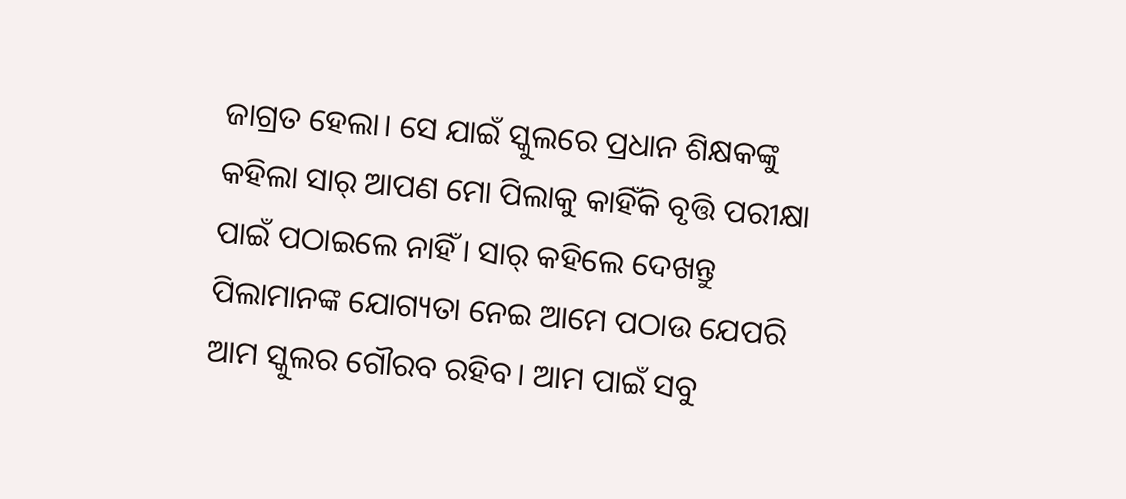ଜାଗ୍ରତ ହେଲା। ସେ ଯାଇଁ ସ୍କୁଲରେ ପ୍ରଧାନ ଶିକ୍ଷକଙ୍କୁ କହିଲା ସାର୍ ଆପଣ ମୋ ପିଲାକୁ କାହିଁକି ବୃତ୍ତି ପରୀକ୍ଷା ପାଇଁ ପଠାଇଲେ ନାହିଁ। ସାର୍ କହିଲେ ଦେଖନ୍ତୁ ପିଲାମାନଙ୍କ ଯୋଗ୍ୟତା ନେଇ ଆମେ ପଠାଉ ଯେପରି ଆମ ସ୍କୁଲର ଗୌରବ ରହିବ। ଆମ ପାଇଁ ସବୁ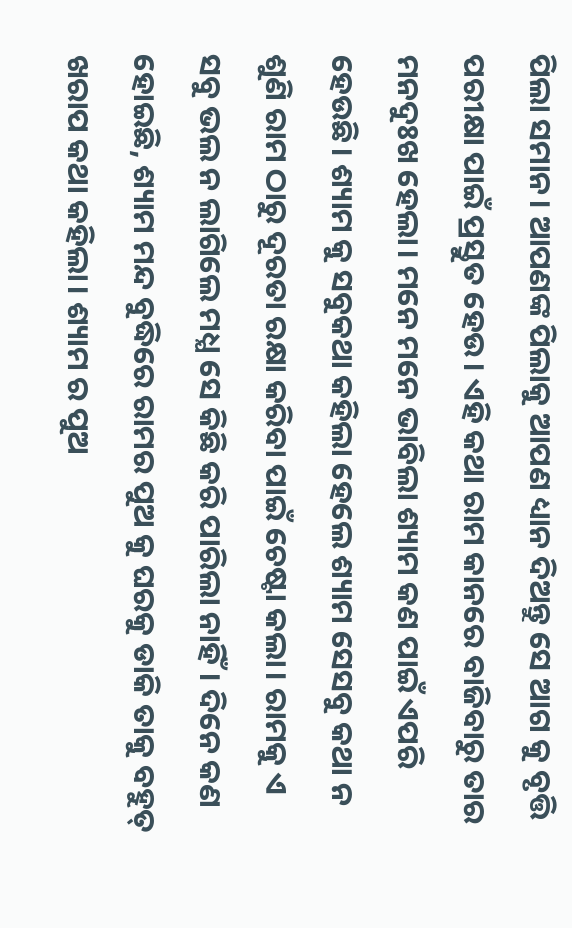ପିଲା ସମାନ। ଆପଣଙ୍କ ପିଲାକୁ ଆପଣ ଧ୍ୟାନ ଦିଅନ୍ତୁ ସେ ଆଗ କୁ ବୃତ୍ତି ପରୀକ୍ଷା ପାଇଁ ପ୍ରସ୍ତୁତ ହେଉ। ଏହି କଥା ରାମ କାନରେ ବାଜିବାରୁ ତାର ମନଦୁଃଖ ହେଲା। ମନେ ମନେ ଭାବିଲା ଶ୍ୟାମ କଣ ପାଇଁ ଏପରି ହେଉଛି। ଶ୍ୟାମ କୁ ସବୁକଥା କହିଲା ହେଲେ ଶ୍ୟାମ ସେସବୁ କଥା ନ ଶୁଣି ରାମ ଠାରୁ ଦୂରତା ରକ୍ଷା କରିବା ପାଇଁ ଚେଷ୍ଟା କଲା। ରାମକୁ ଏ ସବୁ ଭଲ ନ ଲାଗିଲେ ମଧ୍ଯ ସେ କିଛି କରି ପାରିଲା ନାହିଁ। ଦିନେ କଣ ହୋଇଛି, ଶ୍ୟାମ ମନ୍ଦ ବୁଦ୍ଧିରେ ରାମର ପୁଅ କୁ ଘରକୁ ଡାକି ତାକୁ ବହୁତ୍ ଖରାପ କଥା କହିଲା। ଶ୍ୟାମ ର ପୁଅ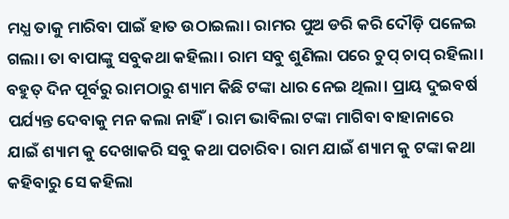ମଧ୍ଯ ତାକୁ ମାରିବା ପାଇଁ ହାତ ଉଠାଇଲା। ରାମର ପୁଅ ଡରି କରି ଦୌଡ଼ି ପଳେଇ ଗଲା। ତା ବାପାଙ୍କୁ ସବୁକଥା କହିଲା। ରାମ ସବୁ ଶୁଣିଲା ପରେ ଚୁପ୍ ଚାପ୍ ରହିଲା। ବହୁତ୍ ଦିନ ପୂର୍ବରୁ ରାମଠାରୁ ଶ୍ୟାମ କିଛି ଟଙ୍କା ଧାର ନେଇ ଥିଲା। ପ୍ରାୟ ଦୁଇବର୍ଷ ପର୍ଯ୍ୟନ୍ତ ଦେବାକୁ ମନ କଲା ନାହିଁ। ରାମ ଭାବିଲା ଟଙ୍କା ମାଗିବା ବାହାନାରେ ଯାଇଁ ଶ୍ୟାମ କୁ ଦେଖାକରି ସବୁ କଥା ପଚାରିବ। ରାମ ଯାଇଁ ଶ୍ୟାମ କୁ ଟଙ୍କା କଥା କହିବାରୁ ସେ କହିଲା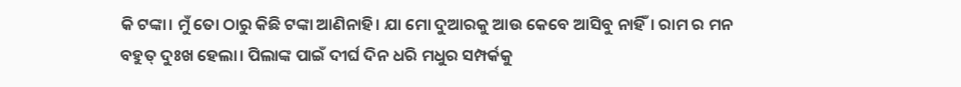କି ଟଙ୍କା। ମୁଁ ତୋ ଠାରୁ କିଛି ଟଙ୍କା ଆଣିନାହି। ଯା ମୋ ଦୁଆରକୁ ଆଉ କେବେ ଆସିବୁ ନାହିଁ। ରାମ ର ମନ ବହୁତ୍ ଦୁଃଖ ହେଲା। ପିଲାଙ୍କ ପାଇଁ ଦୀର୍ଘ ଦିନ ଧରି ମଧୁର ସମ୍ପର୍କକୁ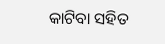କାଟିବା ସହିତ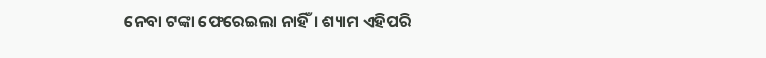ନେବା ଟଙ୍କା ଫେରେଇଲା ନାହିଁ। ଶ୍ୟାମ ଏହିପରି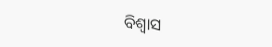ବିଶ୍ୱାସ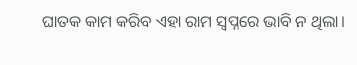ଘାତକ କାମ କରିବ ଏହା ରାମ ସ୍ୱପ୍ନରେ ଭାବି ନ ଥିଲା।